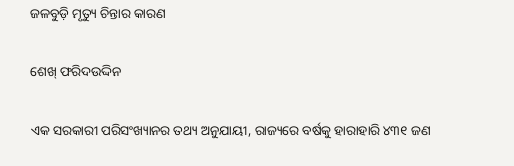ଜଳବୁଡ଼ି ମୃତ୍ୟୁ ଚିନ୍ତାର କାରଣ

ଶେଖ୍‌ ଫରିଦଉଦ୍ଦିନ

ଏକ ସରକାରୀ ପରିସଂଖ୍ୟାନର ତଥ୍ୟ ଅନୁଯାୟୀ, ରାଜ୍ୟରେ ବର୍ଷକୁ ହାରାହାରି ୪୩୧ ଜଣ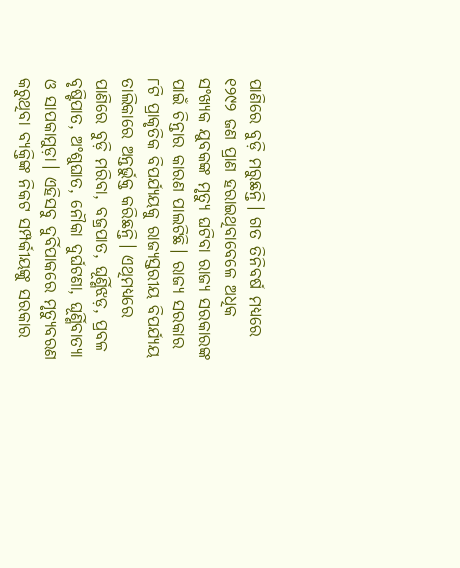ପାଣିରେ ବୁଡ଼ି ମରୁଛନ୍ତି। ଗତ ତିନିବର୍ଷ ମଧ୍ୟରେ ୧୨୯୨ ଜଣ ପ୍ରାଣ ହରାଇଥିବାବେଳେ ଅଧିକ ସଂଖ୍ୟକ ଯୁବକଙ୍କ ମୃତ୍ୟୁ ଘଟିବା ରାଜ୍ୟ ସରକାରଙ୍କ ପାଇଁ ଚିନ୍ତାର କାରଣ ପାଲଟିଛି। ରାଜ୍ୟ ସରକାର ୮ଟି ପ୍ରାକୃତିକ ବିପର୍ଯ୍ୟୟକୁ ରାଜ୍ୟସ୍ତରୀୟ ବିପର୍ଯ୍ୟୟ ତାଲିକାରେ ଅନ୍ତର୍ଭୁକ୍ତ କରିଛନ୍ତି। ଏଥିମଧ୍ୟରେ ପାଣିରେ ବୁଡ଼ି ମରିବା, ବଜ୍ରପାତ, ଘୂର୍ଣ୍ଣିଝଡ଼, ପ୍ରବଳ ବୃଷ୍ଟିପାତ, ଅଂଶୁଘାତ, ନୌକା ଦୁର୍ଘଟଣା, ଘୂର୍ଣ୍ଣିବାତ୍ୟା ଓ ସାପକାମୁଡ଼ା। ଏହିସବୁ ଦୁର୍ବିପାକରେ ମୃତ୍ୟୁବରଣ କରୁଥିବା ବ୍ୟକ୍ତିଙ୍କ ନିକଟ ସମ୍ପର୍କୀୟଙ୍କୁ ସରକାର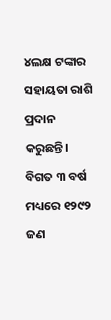୪ଲକ୍ଷ ଟଙ୍କାର ସହାୟତା ରାଶି ପ୍ରଦାନ କରୁଛନ୍ତି। ବିଗତ ୩ ବର୍ଷ ମଧ୍ୟରେ ୧୨୯୨ ଜଣ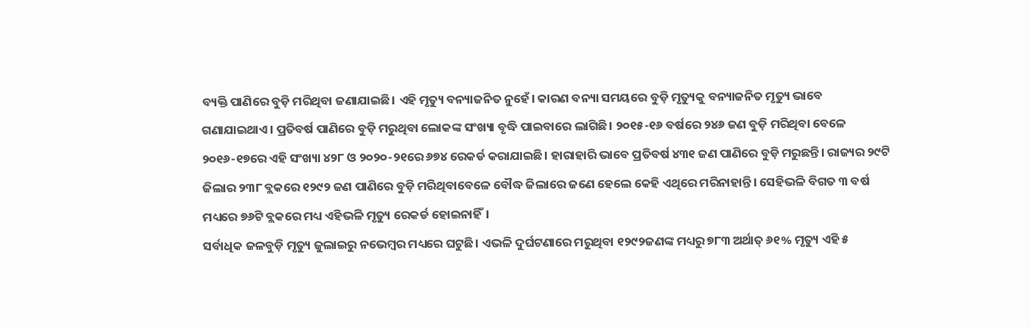ବ୍ୟକ୍ତି ପାଣିରେ ବୁଡ଼ି ମରିଥିବା ଜଣାଯାଇଛି। ଏହି ମୃତ୍ୟୁ ବନ୍ୟାଜନିତ ନୁହେଁ। କାରଣ ବନ୍ୟା ସମୟରେ ବୁଡ଼ି ମୃତ୍ୟୁକୁ ବନ୍ୟାଜନିତ ମୃତ୍ୟୁ ଭାବେ ଗଣାଯାଇଥାଏ। ପ୍ରତିବର୍ଷ ପାଣିରେ ବୁଡ଼ି ମରୁଥିବା ଲୋକଙ୍କ ସଂଖ୍ୟା ବୃଦ୍ଧି ପାଇବାରେ ଲାଗିଛି। ୨୦୧୫-୧୬ ବର୍ଷରେ ୨୪୬ ଜଣ ବୁଡ଼ି ମରିଥିବା ବେଳେ ୨୦୧୬-୧୭ରେ ଏହି ସଂଖ୍ୟା ୪୨୮ ଓ ୨୦୨୦-୨୧ରେ ୬୭୪ ରେକର୍ଡ କରାଯାଇଛି। ହାରାହାରି ଭାବେ ପ୍ରତିବର୍ଷ ୪୩୧ ଜଣ ପାଣିରେ ବୁଡ଼ି ମରୁଛନ୍ତି। ରାଜ୍ୟର ୨୯ଟି ଜିଲାର ୨୩୮ ବ୍ଲକରେ ୧୨୯୨ ଜଣ ପାଣିରେ ବୁଡ଼ି ମରିଥିବାବେଳେ ବୌଦ୍ଧ ଜିଲାରେ ଜଣେ ହେଲେ କେହି ଏଥିରେ ମରିନାହାନ୍ତି। ସେହିଭଳି ବିଗତ ୩ ବର୍ଷ ମଧ୍ୟରେ ୭୬ଟି ବ୍ଲକରେ ମଧ୍ୟ ଏହିଭଳି ମୃତ୍ୟୁ ରେକର୍ଡ ହୋଇନାହିଁ।
ସର୍ବାଧିକ ଜଳବୁଡ଼ି ମୃତ୍ୟୁ ଜୁଲାଇରୁ ନଭେମ୍ବର ମଧ୍ୟରେ ଘଟୁଛି। ଏଭଳି ଦୁର୍ଘଟଣାରେ ମରୁଥିବା ୧୨୯୨ଜଣଙ୍କ ମଧ୍ୟରୁ ୭୮୩ ଅର୍ଥାତ୍‌ ୬୧% ମୃତ୍ୟୁ ଏହି ୫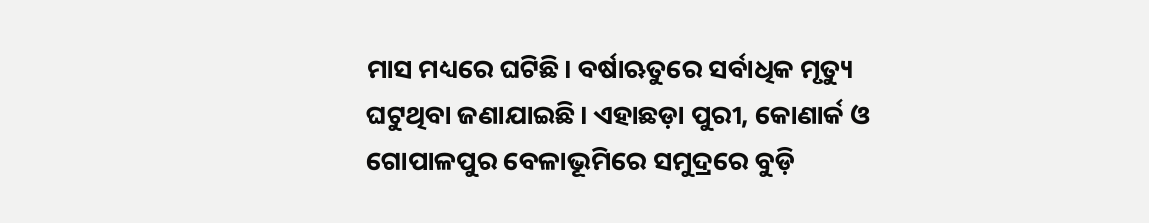ମାସ ମଧ୍ୟରେ ଘଟିଛି। ବର୍ଷାଋତୁରେ ସର୍ବାଧିକ ମୃତ୍ୟୁ ଘଟୁଥିବା ଜଣାଯାଇଛି। ଏହାଛଡ଼ା ପୁରୀ, କୋଣାର୍କ ଓ ଗୋପାଳପୁର ବେଳାଭୂମିରେ ସମୁଦ୍ରରେ ବୁଡ଼ି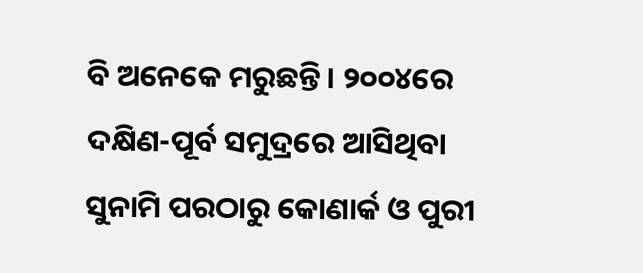ବି ଅନେକେ ମରୁଛନ୍ତି। ୨୦୦୪ରେ ଦକ୍ଷିଣ-ପୂର୍ବ ସମୁଦ୍ରରେ ଆସିଥିବା ସୁନାମି ପରଠାରୁ କୋଣାର୍କ ଓ ପୁରୀ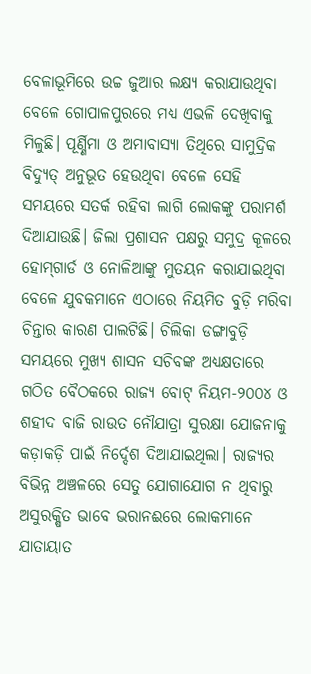ବେଳାଭୂମିରେ ଉଚ୍ଚ ଜୁଆର ଲକ୍ଷ୍ୟ କରାଯାଉଥିବା ବେଳେ ଗୋପାଳପୁରରେ ମଧ୍ୟ ଏଭଳି ଦେଖିବାକୁ ମିଳୁଛି। ପୂର୍ଣ୍ଣିମା ଓ ଅମାବାସ୍ୟା ତିଥିରେ ସାମୁଦ୍ରିକ ବିଦ୍ୟୁତ୍‌ ଅନୁଭୂତ ହେଉଥିବା ବେଳେ ସେହି ସମୟରେ ସତର୍କ ରହିବା ଲାଗି ଲୋକଙ୍କୁ ପରାମର୍ଶ ଦିଆଯାଉଛି। ଜିଲା ପ୍ରଶାସନ ପକ୍ଷରୁ ସମୁଦ୍ର କୂଳରେ ହୋମ୍‌ଗାର୍ଡ ଓ ନୋଳିଆଙ୍କୁ ମୁତୟନ କରାଯାଇଥିବା ବେଳେ ଯୁବକମାନେ ଏଠାରେ ନିୟମିତ ବୁଡ଼ି ମରିବା ଚିନ୍ତାର କାରଣ ପାଲଟିଛି। ଚିଲିକା ଡଙ୍ଗାବୁଡ଼ି ସମୟରେ ମୁଖ୍ୟ ଶାସନ ସଚିବଙ୍କ ଅଧ୍ୟକ୍ଷତାରେ ଗଠିତ ବୈଠକରେ ରାଜ୍ୟ ବୋଟ୍‌ ନିୟମ-୨୦୦୪ ଓ ଶହୀଦ ବାଜି ରାଉତ ନୌଯାତ୍ରା ସୁରକ୍ଷା ଯୋଜନାକୁ କଡ଼ାକଡ଼ି ପାଇଁ ନିର୍ଦ୍ଦେଶ ଦିଆଯାଇଥିଲା। ରାଜ୍ୟର ବିଭିନ୍ନ ଅଞ୍ଚଳରେ ସେତୁ ଯୋଗାଯୋଗ ନ ଥିବାରୁ ଅସୁରକ୍ଷିତ ଭାବେ ଭରାନଈରେ ଲୋକମାନେ ଯାତାୟାତ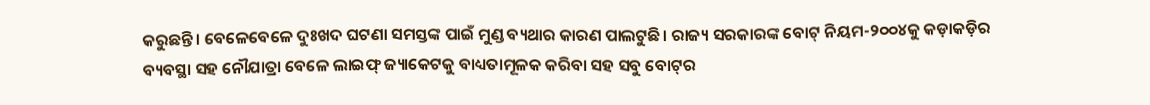କରୁଛନ୍ତି। ବେଳେବେଳେ ଦୁଃଖଦ ଘଟଣା ସମସ୍ତଙ୍କ ପାଇଁ ମୁଣ୍ଡ ବ୍ୟଥାର କାରଣ ପାଲଟୁଛି। ରାଜ୍ୟ ସରକାରଙ୍କ ବୋଟ୍‌ ନିୟମ-୨୦୦୪କୁ କଡ଼ାକଡ଼ିର ବ୍ୟବସ୍ଥା ସହ ନୌଯାତ୍ରା ବେଳେ ଲାଇଫ୍‌ ଜ୍ୟାକେଟକୁ ବାଧ୍ୟତାମୂଳକ କରିବା ସହ ସବୁ ବୋଟ୍‌ର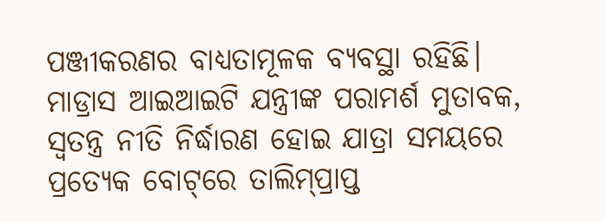ପଞ୍ଜୀକରଣର ବାଧ୍ୟତାମୂଳକ ବ୍ୟବସ୍ଥା ରହିଛି। ମାଡ୍ରାସ ଆଇଆଇଟି ଯନ୍ତ୍ରୀଙ୍କ ପରାମର୍ଶ ମୁତାବକ, ସ୍ବତନ୍ତ୍ର ନୀତି ନିର୍ଦ୍ଧାରଣ ହୋଇ ଯାତ୍ରା ସମୟରେ ପ୍ରତ୍ୟେକ ବୋଟ୍‌ରେ ତାଲିମ୍‌ପ୍ରାପ୍ତ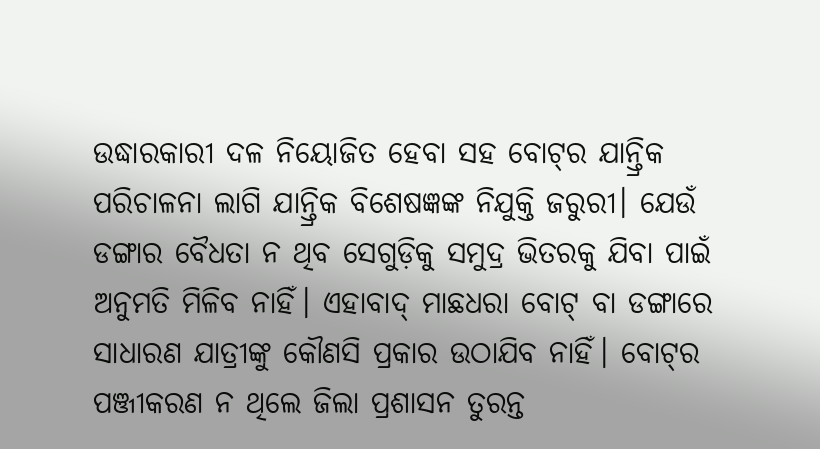ଉଦ୍ଧାରକାରୀ ଦଳ ନିୟୋଜିତ ହେବା ସହ ବୋଟ୍‌ର ଯାନ୍ତ୍ରିକ ପରିଚାଳନା ଲାଗି ଯାନ୍ତ୍ରିକ ବିଶେଷଜ୍ଞଙ୍କ ନିଯୁକ୍ତି ଜରୁରୀ। ଯେଉଁ ଡଙ୍ଗାର ବୈଧତା ନ ଥିବ ସେଗୁଡ଼ିକୁ ସମୁଦ୍ର ଭିତରକୁ ଯିବା ପାଇଁ ଅନୁମତି ମିଳିବ ନାହିଁ। ଏହାବାଦ୍‌ ମାଛଧରା ବୋଟ୍‌ ବା ଡଙ୍ଗାରେ ସାଧାରଣ ଯାତ୍ରୀଙ୍କୁ କୌଣସି ପ୍ରକାର ଉଠାଯିବ ନାହିଁ। ବୋଟ୍‌ର ପଞ୍ଜୀକରଣ ନ ଥିଲେ ଜିଲା ପ୍ରଶାସନ ତୁରନ୍ତ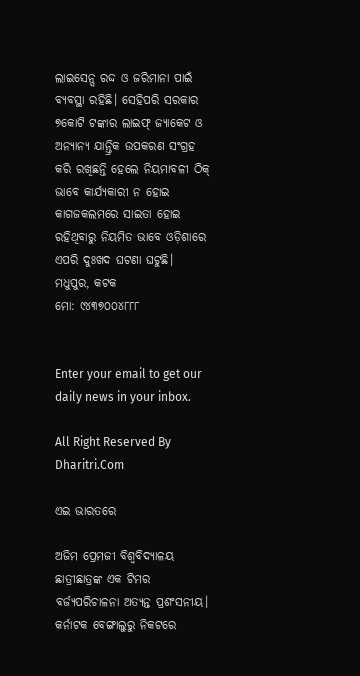ଲାଇସେନ୍ସ ରଦ୍ଦ ଓ ଜରିମାନା ପାଇଁ ବ୍ୟବସ୍ଥା ରହିଛି। ସେହିପରି ସରକାର ୭କୋଟି ଟଙ୍କାର ଲାଇଫ୍‌ ଜ୍ୟାକେଟ ଓ ଅନ୍ୟାନ୍ୟ ଯାନ୍ତ୍ରିକ ଉପକରଣ ସଂଗ୍ରହ କରି ରଖିଛନ୍ତି ହେଲେ ନିୟମାବଳୀ ଠିକ୍‌ ଭାବେ କାର୍ଯ୍ୟକାରୀ ନ ହୋଇ କାଗଜକଲମରେ ସାଇତା ହୋଇ ରହିଥିବାରୁ ନିୟମିତ ଭାବେ ଓଡ଼ିଶାରେ ଏପରି ଦୁଃଖଦ ଘଟଣା ଘଟୁଛି।
ମଧୁପୁର, କଟକ
ମୋ: ୯୪୩୭୦୦୪୮୮୮


Enter your email to get our daily news in your inbox.

All Right Reserved By Dharitri.Com

ଏଇ ଭାରତରେ

ଅଜିମ ପ୍ରେମଜୀ ବିଶ୍ୱବିଦ୍ୟାଳୟ ଛାତ୍ରୀଛାତ୍ରଙ୍କ ଏକ ଟିମର ବର୍ଜ୍ୟପରିଚାଳନା ଅତ୍ୟନ୍ତ ପ୍ରଶଂସନୀୟ। କର୍ନାଟକ ବେଙ୍ଗାଲୁରୁ ନିକଟରେ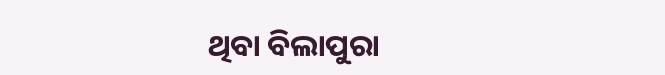ଥିବା ବିଲାପୁରା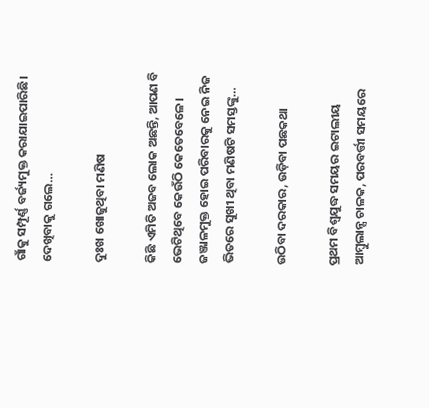ଗାଁକୁ ସମ୍ପୂର୍ଣ୍ଣ ବର୍ଜ୍ୟମୁକ୍ତ କରାଯାଇପାରିଛି। ଦେଖିବାକୁ ଗଲେ…

ଦୁଃଖ ଖୋଜୁଥିବା ମଣିଷ

କିଛି ଏମିତି ଅଜବ ଲୋକ ଅଛନ୍ତି, ଆପଣ ବି ଭେଟିଥିବେ କେଉଁଠି କେତେବେଳେ। ଜଞ୍ଜାଳମୁକ୍ତ ହୋଇ ପରିବାରକୁ ନେଇ ନିଜ ଭିତରେ ସୁଖୀ ଥିବା ମଣିଷଟି ସମସ୍ତଙ୍କୁ…

ଉଠିବା ଦରକାର, ଉଡ଼ିବା ପଛକଥା

ପ୍ରଥମ ବିଶ୍ୱଯୁଦ୍ଧ ସମୟର ଇଟାଲୀୟ ଆମ୍ବୁଲାନ୍ସ ଚାଳକ, ପରବର୍ତ୍ତୀ ସମୟରେ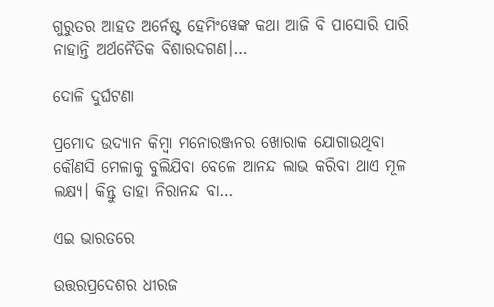ଗୁରୁତର ଆହତ ଅର୍ନେଷ୍ଟ ହେମିଂୱେଙ୍କ କଥା ଆଜି ବି ପାସୋରି ପାରି ନାହାନ୍ତି ଅର୍ଥନୈତିକ ବିଶାରଦଗଣ।…

ଦୋଳି ଦୁର୍ଘଟଣା

ପ୍ରମୋଦ ଉଦ୍ୟାନ କିମ୍ବା ମନୋରଞ୍ଜନର ଖୋରାକ ଯୋଗାଉଥିବା କୌଣସି ମେଳାକୁ ବୁଲିଯିବା ବେଳେ ଆନନ୍ଦ ଲାଭ କରିବା ଥାଏ ମୂଳ ଲକ୍ଷ୍ୟ। କିନ୍ତୁ ତାହା ନିରାନନ୍ଦ ବା…

ଏଇ ଭାରତରେ

ଉତ୍ତରପ୍ରଦେଶର ଧୀରଜ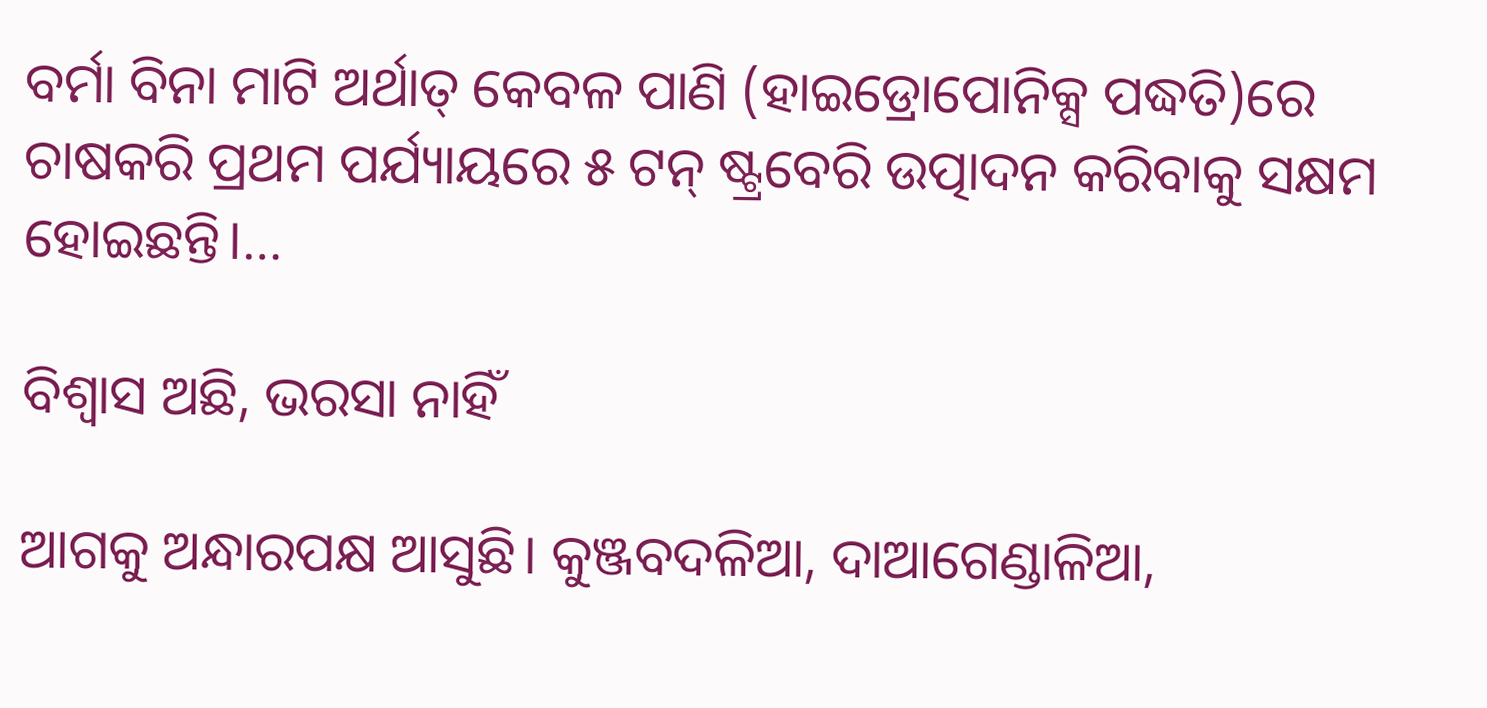ବର୍ମା ବିନା ମାଟି ଅର୍ଥାତ୍‌ କେବଳ ପାଣି (ହାଇଡ୍ରୋପୋନିକ୍ସ ପଦ୍ଧତି)ରେ ଚାଷକରି ପ୍ରଥମ ପର୍ଯ୍ୟାୟରେ ୫ ଟନ୍‌ ଷ୍ଟ୍ରବେରି ଉତ୍ପାଦନ କରିବାକୁ ସକ୍ଷମ ହୋଇଛନ୍ତି।…

ବିଶ୍ୱାସ ଅଛି, ଭରସା ନାହିଁ

ଆଗକୁ ଅନ୍ଧାରପକ୍ଷ ଆସୁଛି। କୁଞ୍ଜବଦଳିଆ, ଦାଆଗେଣ୍ଡାଳିଆ,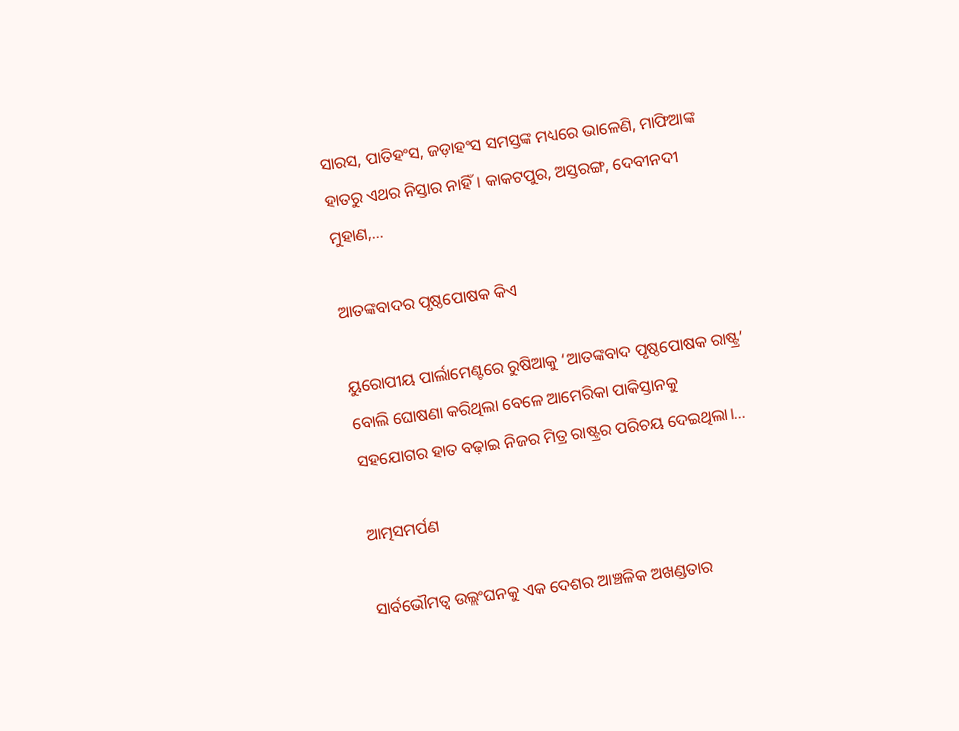ସାରସ, ପାତିହଂସ, ଜଡ଼ାହଂସ ସମସ୍ତଙ୍କ ମଧ୍ୟରେ ଭାଳେଣି, ମାଫିଆଙ୍କ ହାତରୁ ଏଥର ନିସ୍ତାର ନାହିଁ। କାକଟପୁର, ଅସ୍ତରଙ୍ଗ, ଦେବୀନଦୀ ମୁହାଣ,…

ଆତଙ୍କବାଦର ପୃଷ୍ଠପୋଷକ କିଏ

ୟୁରୋପୀୟ ପାର୍ଲାମେଣ୍ଟରେ ରୁଷିଆକୁ ‘ଆତଙ୍କବାଦ ପୃଷ୍ଠପୋଷକ ରାଷ୍ଟ୍ର’ ବୋଲି ଘୋଷଣା କରିଥିଲା ବେଳେ ଆମେରିକା ପାକିସ୍ତାନକୁ ସହଯୋଗର ହାତ ବଢ଼ାଇ ନିଜର ମିତ୍ର ରାଷ୍ଟ୍ରର ପରିଚୟ ଦେଇଥିଲା।…

ଆତ୍ମସମର୍ପଣ

ସାର୍ବଭୌମତ୍ୱ ଉଲ୍ଲଂଘନକୁ ଏକ ଦେଶର ଆଞ୍ଚଳିକ ଅଖଣ୍ଡତାର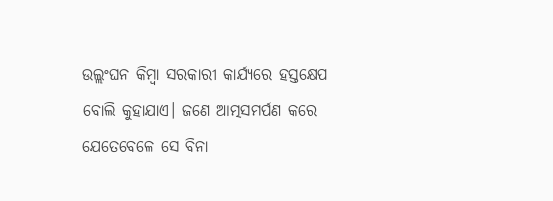ଉଲ୍ଲଂଘନ କିମ୍ବା ସରକାରୀ କାର୍ଯ୍ୟରେ ହସ୍ତକ୍ଷେପ ବୋଲି କୁହାଯାଏ। ଜଣେ ଆତ୍ମସମର୍ପଣ କରେ ଯେତେବେଳେ ସେ ବିନା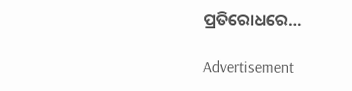ପ୍ରତିରୋଧରେ…

Advertisement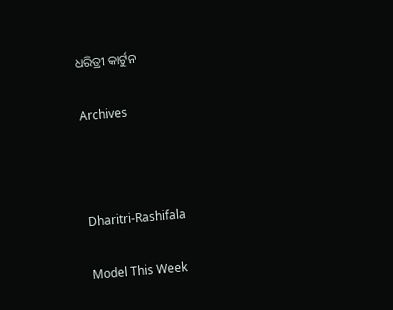ଧରିତ୍ରୀ କାର୍ଟୁନ

Archives



Dharitri-Rashifala

Model This Week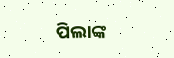ପିଲାଙ୍କ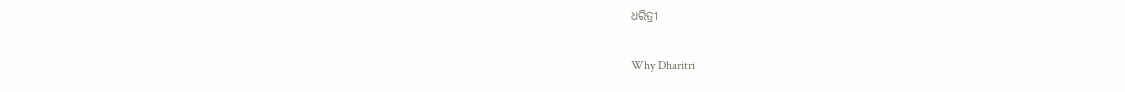ଧରିତ୍ରୀ

Why Dharitri